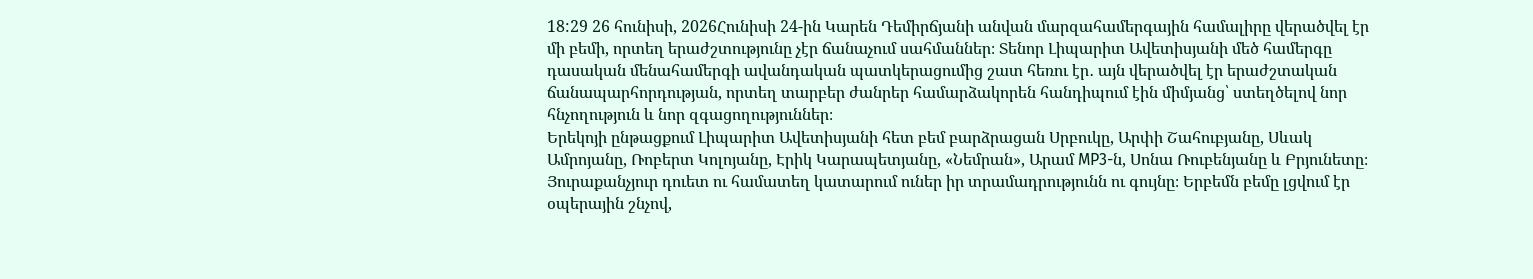18:29 26 հունիսի, 2026Հունիսի 24-ին Կարեն Դեմիրճյանի անվան մարզահամերգային համալիրը վերածվել էր մի բեմի, որտեղ երաժշտությունը չէր ճանաչում սահմաններ։ Տենոր Լիպարիտ Ավետիսյանի մեծ համերգը դասական մենահամերգի ավանդական պատկերացումից շատ հեռու էր․ այն վերածվել էր երաժշտական ճանապարհորդության, որտեղ տարբեր ժանրեր համարձակորեն հանդիպում էին միմյանց՝ ստեղծելով նոր հնչողություն և նոր զգացողություններ։
Երեկոյի ընթացքում Լիպարիտ Ավետիսյանի հետ բեմ բարձրացան Սրբուկը, Արփի Շահուբյանը, Սևակ Ամրոյանը, Ռոբերտ Կոլոյանը, Էրիկ Կարապետյանը, «Նեմրան», Արամ MP3-ն, Սոնա Ռուբենյանը և Բրյունետը։ Յուրաքանչյուր դուետ ու համատեղ կատարում ուներ իր տրամադրությունն ու գույնը։ Երբեմն բեմը լցվում էր օպերային շնչով,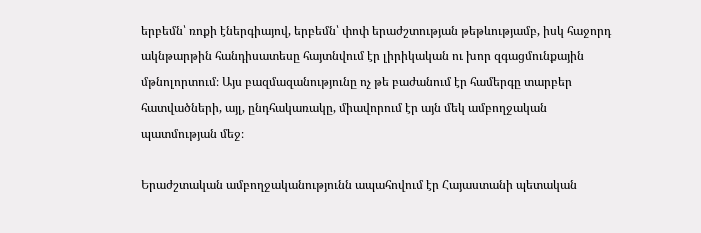երբեմն՝ ռոքի էներգիայով, երբեմն՝ փոփ երաժշտության թեթևությամբ, իսկ հաջորդ ակնթարթին հանդիսատեսը հայտնվում էր լիրիկական ու խոր զգացմունքային մթնոլորտում։ Այս բազմազանությունը ոչ թե բաժանում էր համերգը տարբեր հատվածների, այլ, ընդհակառակը, միավորում էր այն մեկ ամբողջական պատմության մեջ։

Երաժշտական ամբողջականությունն ապահովում էր Հայաստանի պետական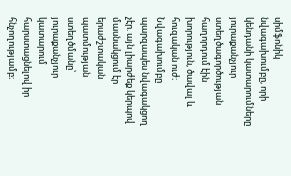սիմֆոնիկ նվագախումբը, որի կենդանի կատարումները յուրաքանչյուր ստեղծագործության հաղորդում էին խորություն, ծավալ և հուզական ուժ։ Նվագախումբը պարզապես նվագակցող չէր. այն լիարժեք կերպով մասնակցում էր երաժշտական պատմության ստեղծմանը՝ յուրաքանչյուր կատարում հարստացնելով իր հնչողությամբ։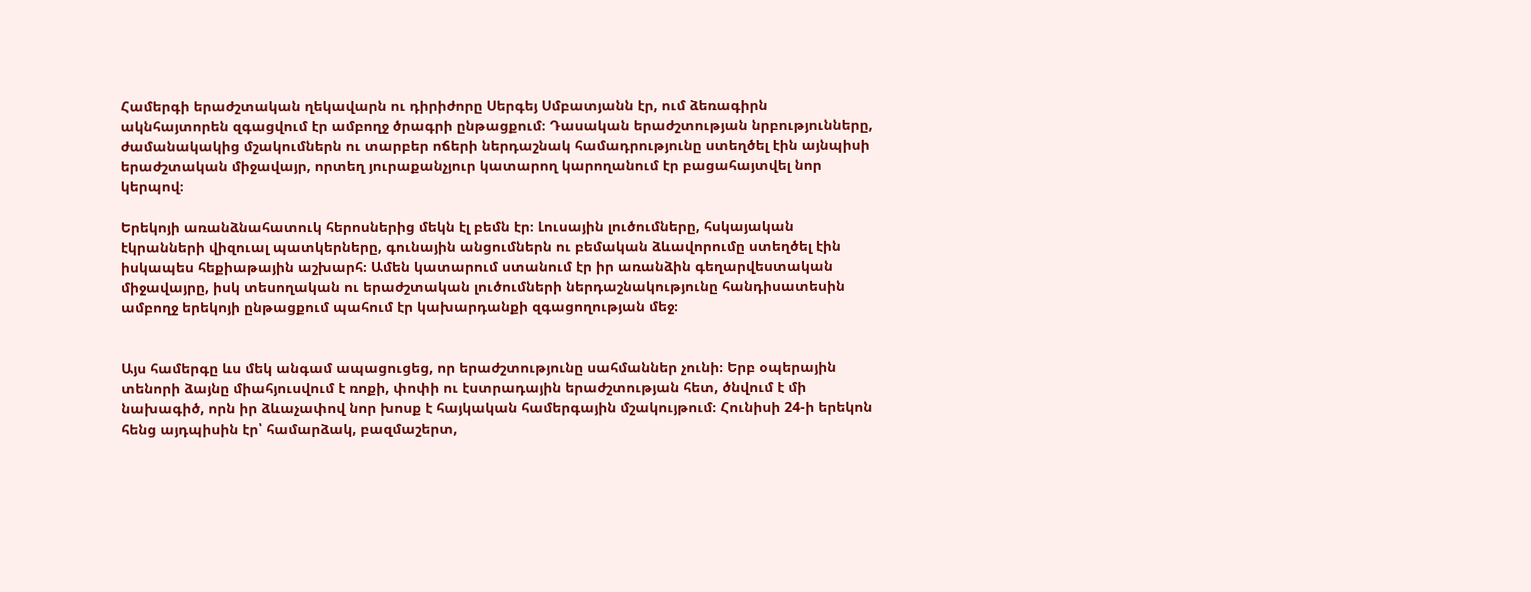Համերգի երաժշտական ղեկավարն ու դիրիժորը Սերգեյ Սմբատյանն էր, ում ձեռագիրն ակնհայտորեն զգացվում էր ամբողջ ծրագրի ընթացքում։ Դասական երաժշտության նրբությունները, ժամանակակից մշակումներն ու տարբեր ոճերի ներդաշնակ համադրությունը ստեղծել էին այնպիսի երաժշտական միջավայր, որտեղ յուրաքանչյուր կատարող կարողանում էր բացահայտվել նոր կերպով։

Երեկոյի առանձնահատուկ հերոսներից մեկն էլ բեմն էր։ Լուսային լուծումները, հսկայական էկրանների վիզուալ պատկերները, գունային անցումներն ու բեմական ձևավորումը ստեղծել էին իսկապես հեքիաթային աշխարհ։ Ամեն կատարում ստանում էր իր առանձին գեղարվեստական միջավայրը, իսկ տեսողական ու երաժշտական լուծումների ներդաշնակությունը հանդիսատեսին ամբողջ երեկոյի ընթացքում պահում էր կախարդանքի զգացողության մեջ։


Այս համերգը ևս մեկ անգամ ապացուցեց, որ երաժշտությունը սահմաններ չունի։ Երբ օպերային տենորի ձայնը միահյուսվում է ռոքի, փոփի ու էստրադային երաժշտության հետ, ծնվում է մի նախագիծ, որն իր ձևաչափով նոր խոսք է հայկական համերգային մշակույթում։ Հունիսի 24-ի երեկոն հենց այդպիսին էր՝ համարձակ, բազմաշերտ,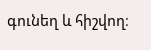գունեղ և հիշվող։